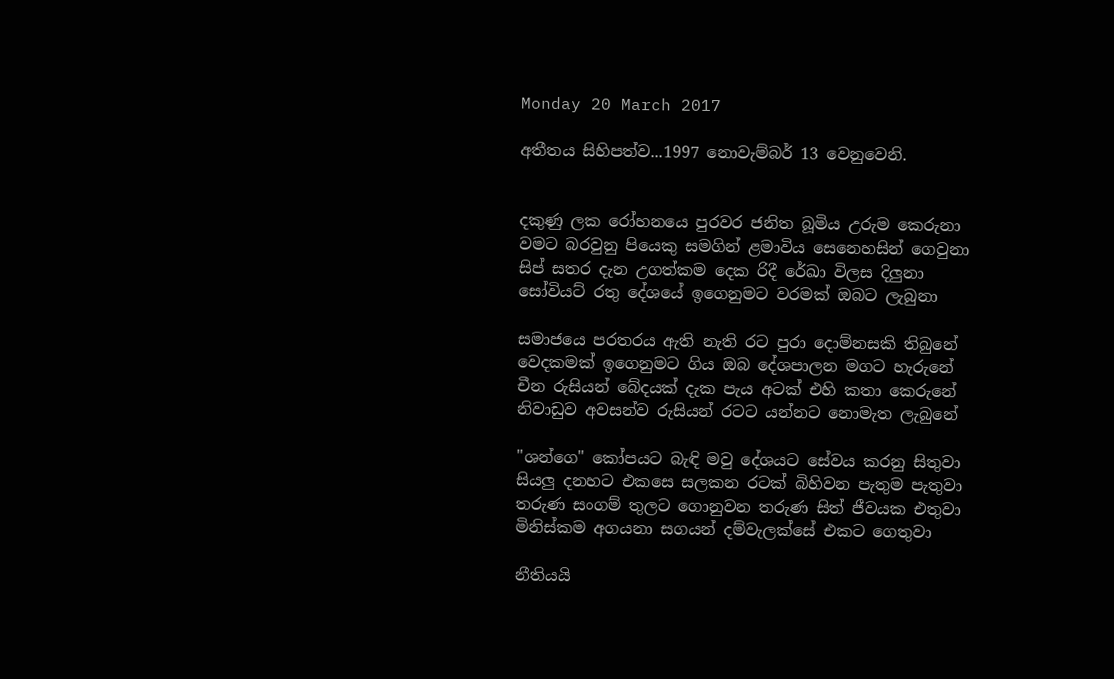Monday 20 March 2017

අතීතය සිහිපත්ව...1997 නොවැම්බර් 13 වෙනුවෙනි.


දකුණු ලක රෝහනයෙ පුරවර ජනිත බූමිය උරුම කෙරුනා
වමට බරවුනු පියෙකු සමගින් ළමාවිය සෙනෙහසින් ගෙවුනා
සිප් සතර දැන උගත්කම දෙක රිදී රේඛා විලස දිලුනා
සෝවියට් රතු දේශයේ ඉගෙනුමට වරමක් ඔබට ලැබුනා

සමාජයෙ පරතරය ඇති නැති රට පුරා දොම්නසකි තිබුනේ
වෙදකමක් ඉගෙනුමට ගිය ඔබ දේශපාලන මගට හැරුනේ
චීන රුසියන් බේදයක් දැක පැය අටක් එහි කතා කෙරුනේ
නිවාඩුව අවසන්ව රුසියන් රටට යන්නට නොමැත ලැබුනේ

"ශන්ගෙ" කෝපයට බැඳි මවු දේශයට සේවය කරනු සිතුවා
සියලු දනහට එකසෙ සලකන රටක් බිහිවන පැතුම පැතුවා
තරුණ සංගම් තුලට ගොනුවන තරුණ සිත් ජීවයක එතුවා
මිනිස්කම අගයනා සගයන් දම්වැලක්සේ එකට ගෙතුවා

නීතියයි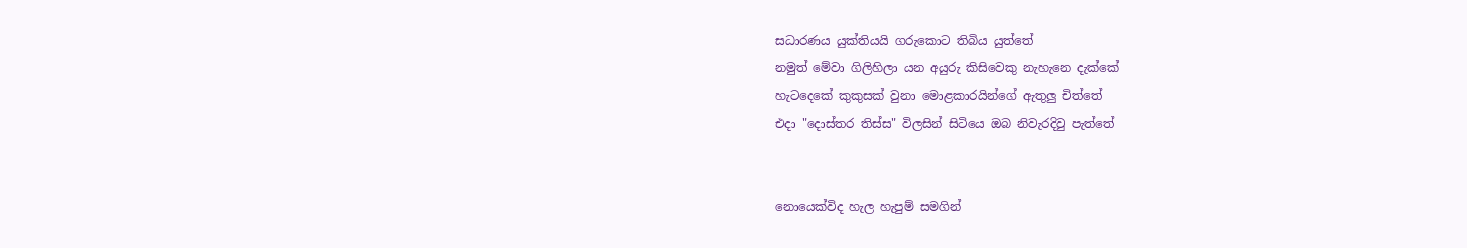සධාරණය යුක්තියයි ගරුකොට තිබිය යුත්තේ
නමුත් මේවා ගිලිහිලා යන අයුරු කිසිවෙකු නැහැනෙ දැක්කේ
හැටදෙකේ කුකුසක් වුනා මොළකාරයින්ගේ ඇතුලු චිත්තේ
එදා "දොස්තර තිස්ස" විලසින් සිටියෙ ඔබ නිවැරදිවු පැත්තේ


නොයෙක්විද හැල හැපුම් සමගින්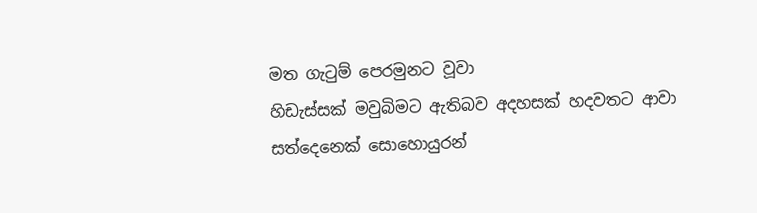මත ගැටුම් පෙරමුනට වූවා
හිඩැස්සක් මවුබිමට ඇතිබව අදහසක් හදවතට ආවා
සත්දෙනෙක් සොහොයුරන්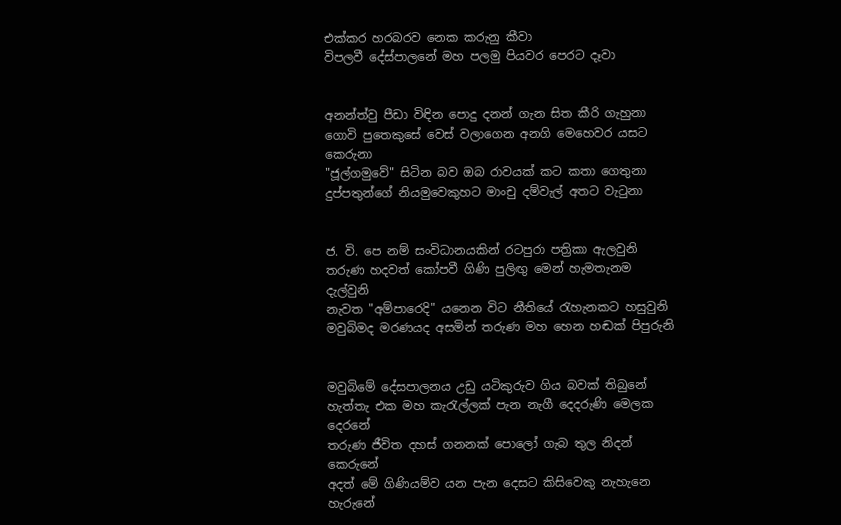එක්කර හරබරව නෙක කරුනු කීවා
විපලවී දේස්පාලනේ මහ පලමු පියවර පෙරට දෑවා


අනන්ත්වු පීඩා විඳින පොදු දනන් ගැන සිත කීරි ගැහුනා
ගොවි පුතෙකුසේ වෙස් වලාගෙන අනගි මෙහෙවර යසට කෙරුනා
"ජූල්ගමුවේ" සිටින බව ඔබ රාවයක් කට කතා ගෙතුනා
දුප්පතුන්ගේ නියමුවෙකුහට මාංචු දම්වැල් අතට වැටුනා


ජ. වි. පෙ නම් සංවිධානයකින් රටපුරා පත්‍රිකා ඇලවුනි
තරුණ හදවත් කෝපවී ගිණි පුලිඟු මෙන් හැමතැනම දැල්වුනි
නැවත "අම්පාරෙදි" යනෙන විට නීතියේ රැහැනකට හසුවුනි
මවුබිමද මරණයද අසමින් තරුණ මහ හෙන හඬක් පිපුරුනි


මවුබිමේ දේසපාලනය උඩු යටිකුරුව ගිය බවක් තිබුනේ
හැත්තැ එක මහ කැරැල්ලක් පැන නැගී දෙදරුණි මෙලක දෙරනේ
තරුණ ජීවිත දහස් ගනනක් පොලෝ ගැබ තුල නිදන් කෙරුනේ
අදත් මේ ගිණියම්ව යන පැන දෙසට කිසිවෙකු නැහැනෙ හැරුනේ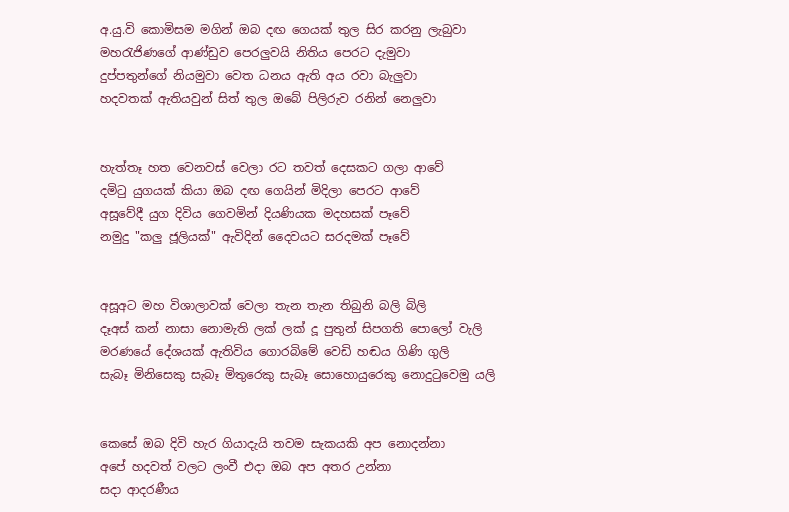අ.යු.වි කොමිසම මගින් ඔබ දඟ ගෙයක් තුල සිර කරනු ලැබුවා
මහරැජිණගේ ආණ්ඩුව පෙරලුවයි නිතිය පෙරට දැමුවා
දුප්පතුන්ගේ නියමුවා වෙත ධනය ඇති අය රවා බැලුවා
හදවතක් ඇතියවුන් සිත් තුල ඔබේ පිලිරුව රනින් නෙලුවා


හැත්තෑ හත වෙනවස් වෙලා රට තවත් දෙසකට ගලා ආවේ
දමිටු යුගයක් කියා ඔබ දඟ ගෙයින් මිදිලා පෙරට ආවේ
අසූවේදී යුග දිවිය ගෙවමින් දියණියක මදහසක් පෑවේ
නමුදු "කලු ජූලියක්" ඇවිදින් දෛවයට සරදමක් පෑවේ


අසූඅට මහ විශාලාවක් වෙලා තැන තැන තිබුනි බලි බිලි
දෑඅස් කන් නාසා නොමැති ලක් ලක් දූ පුතුන් සිපගති පොලෝ වැලි
මරණයේ දේශයක් ඇතිවිය ගොරබිමේ වෙඩි හඬය ගිණි ගුලි
සැබෑ මිනිසෙකු සැබෑ මිතුරෙකු සැබෑ සොහොයුරෙකු නොදුටුවෙමු යලි


කෙසේ ඔබ දිවි හැර ගියාදැයි තවම සැකයකි අප නොදන්නා
අපේ හදවත් වලට ලංවී එදා ඔබ අප අතර උන්නා
සදා ආදරණීය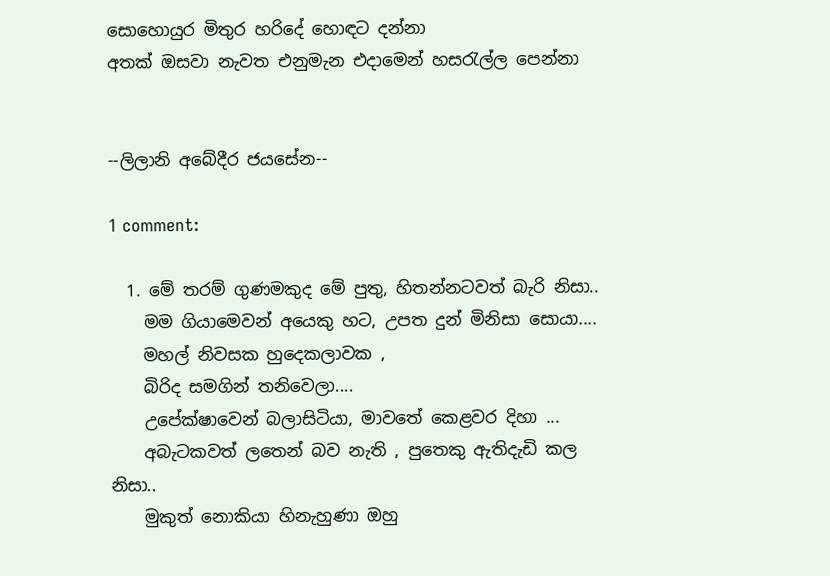සොහොයුර මිතුර හරිදේ හොඳට දන්නා
අතක් ඔසවා නැවත එනුමැන එදාමෙන් හසරැල්ල පෙන්නා


--ලිලානි අබේදීර ජයසේන--

1 comment:

  1. මේ තරම් ගුණමකුද මේ පුතු, හිතන්නටවත් බැරි නිසා..
    මම ගියාමෙවන් අයෙකු හට, උපත දුන් මිනිසා සොයා....
    මහල් නිවසක හුදෙකලාවක ,
    බිරිද සමගින් තනිවෙලා....
    උපේක්ෂාවෙන් බලාසිටියා, මාවතේ කෙළවර දිහා ...
    අබැටකවත් ලතෙන් බව නැති , පුතෙකු ඇතිදැඩි කල නිසා..
    මුකුත් නොකියා හිනැහුණා ඔහු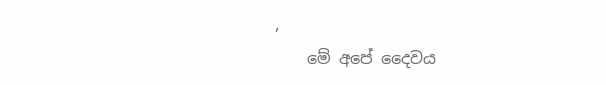,
    මේ අපේ දෛවය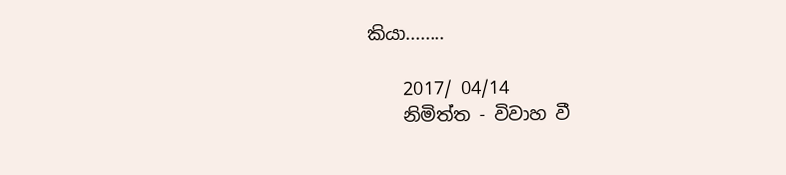කියා........

    2017/ 04/14
    නිමිත්ත - විවාහ වී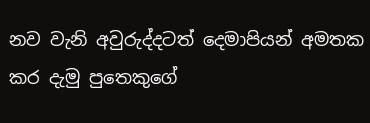නව වැනි අවුරුද්දටත් දෙමාපියන් අමතක කර දැමු පුතෙකුගේ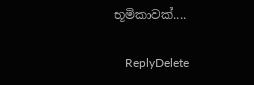භූමිකාවක්....

    ReplyDelete